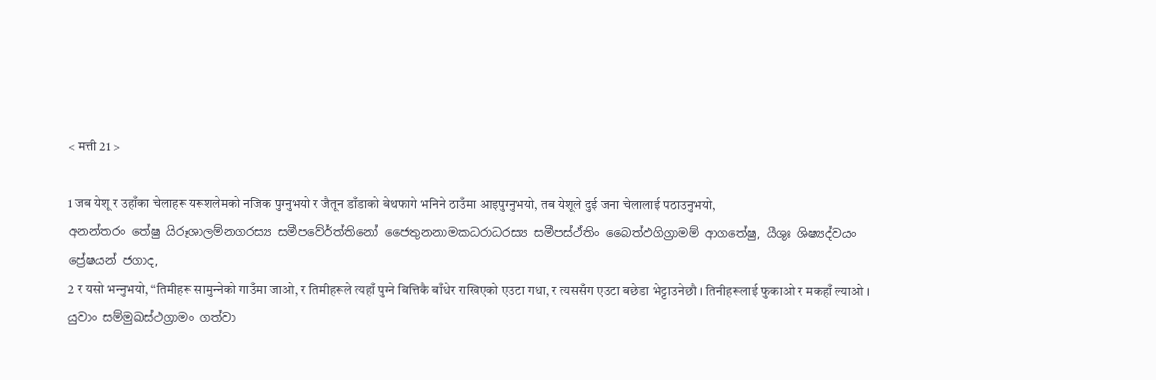< मत्ती 21 >

1 जब येशू र उहाँका चेलाहरू यरूशलेमको नजिक पुग्‍नुभयो र जैतून डाँडाको बेथफागे भनिने ठाउँमा आइपुग्‍नुभयो, तब येशूले दुई जना चेलालाई पठाउनुभयो,
අනන්තරං තේෂු යිරූශාලම්නගරස්‍ය සමීපවේර්ත්තිනෝ ජෛතුනනාමකධරාධරස්‍ය සමීපස්ථ්තිං බෛත්ඵගිග්‍රාමම් ආගතේෂු, යීශුඃ ශිෂ්‍යද්වයං ප්‍රේෂයන් ජගාද,
2 र यसो भन्‍नुभयो, “तिमीहरू सामुन्‍नेको गाउँमा जाओ, र तिमीहरूले त्यहाँ पुग्‍ने बित्तिकै बाँधेर राखिएको एउटा गधा, र त्यससँग एउटा बछेडा भेट्टाउनेछौ । तिनीहरूलाई फुकाओ र मकहाँ ल्याओ ।
යුවාං සම්මුඛස්ථග්‍රාමං ගත්වා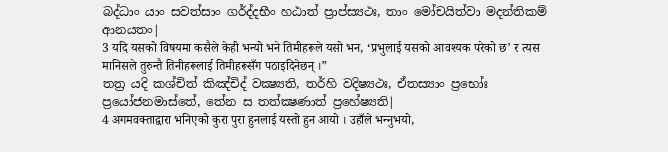බද්ධාං යාං සවත්සාං ගර්ද්දභීං හඨාත් ප්‍රාප්ස්‍යථඃ, තාං මෝචයිත්වා මදන්තිකම් ආනයතං|
3 यदि यसको विषयमा कसैले केही भन्यो भने तिमीहरूले यसो भन, ‘प्रभुलाई यसको आवश्यक परेको छ’ र त्यस मानिसले तुरुन्तै तिनीहरूलाई तिमीहरूसँग पठाइदिनेछन् ।”
තත්‍ර යදි කශ්චිත් කිඤ්චිද් වක්‍ෂ්‍යති, තර්හි වදිෂ්‍යථඃ, ඒතස්‍යාං ප්‍රභෝඃ ප්‍රයෝජනමාස්තේ, තේන ස තත්ක්‍ෂණාත් ප්‍රහේෂ්‍යති|
4 अगमवक्‍ताद्वारा भनिएको कुरा पुरा हुनलाई यस्तो हुन आयो । उहाँले भन्‍नुभयो,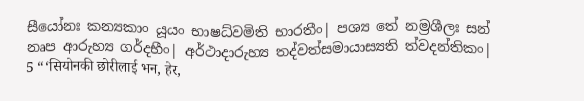සීයෝනඃ කන්‍යකාං යූයං භාෂධ්වමිති භාරතීං| පශ්‍ය තේ නම්‍රශීලඃ සන් නෘප ආරුහ්‍ය ගර්දභීං| අර්ථාදාරුහ්‍ය තද්වත්සමායාස්‍යති ත්වදන්තිකං|
5 “‘सियोनकी छोरीलाई भन, हेर,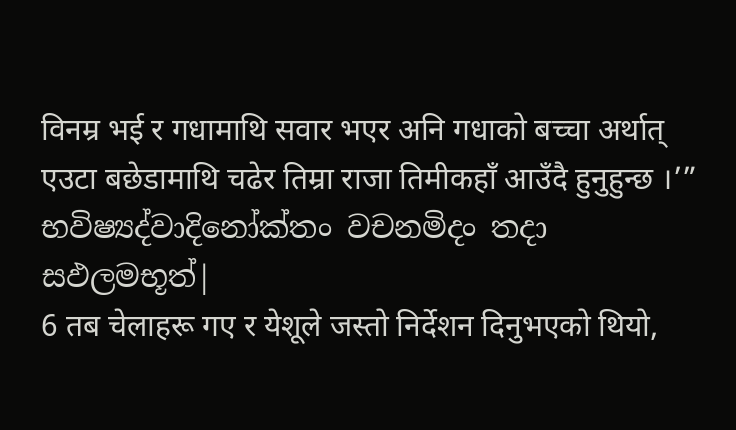विनम्र भई र गधामाथि सवार भएर अनि गधाको बच्‍चा अर्थात् एउटा बछेडामाथि चढेर तिम्रा राजा तिमीकहाँ आउँदै हुनुहुन्छ ।’”
භවිෂ්‍යද්වාදිනෝක්තං වචනමිදං තදා සඵලමභූත්|
6 तब चेलाहरू गए र येशूले जस्तो निर्देशन दिनुभएको थियो,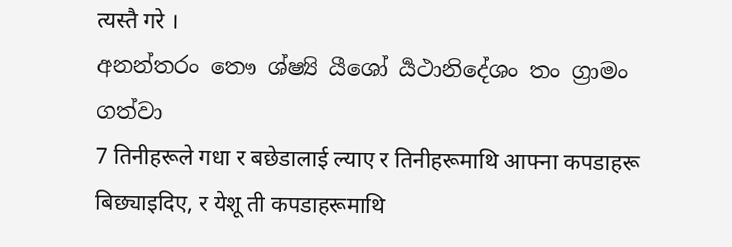त्यस्तै गरे ।
අනන්තරං තෞ ශ්ෂ්‍යි යීශෝ ර්‍යථානිදේශං තං ග්‍රාමං ගත්වා
7 तिनीहरूले गधा र बछेडालाई ल्याए र तिनीहरूमाथि आफ्ना कपडाहरू बिछ्याइदिए, र येशू ती कपडाहरूमाथि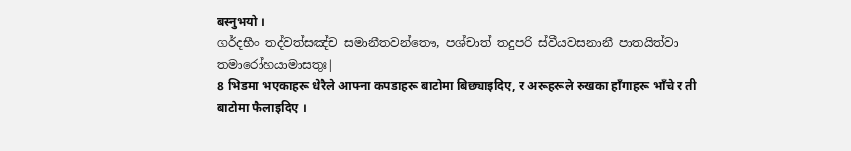बस्‍नुभयो ।
ගර්දභීං තද්වත්සඤ්ච සමානීතවන්තෞ, පශ්චාත් තදුපරි ස්වීයවසනානී පාතයිත්වා තමාරෝහයාමාසතුඃ|
8 भिडमा भएकाहरू धेरैले आफ्ना कपडाहरू बाटोमा बिछ्याइदिए, र अरूहरूले रुखका हाँगाहरू भाँचे र ती बाटोमा फैलाइदिए ।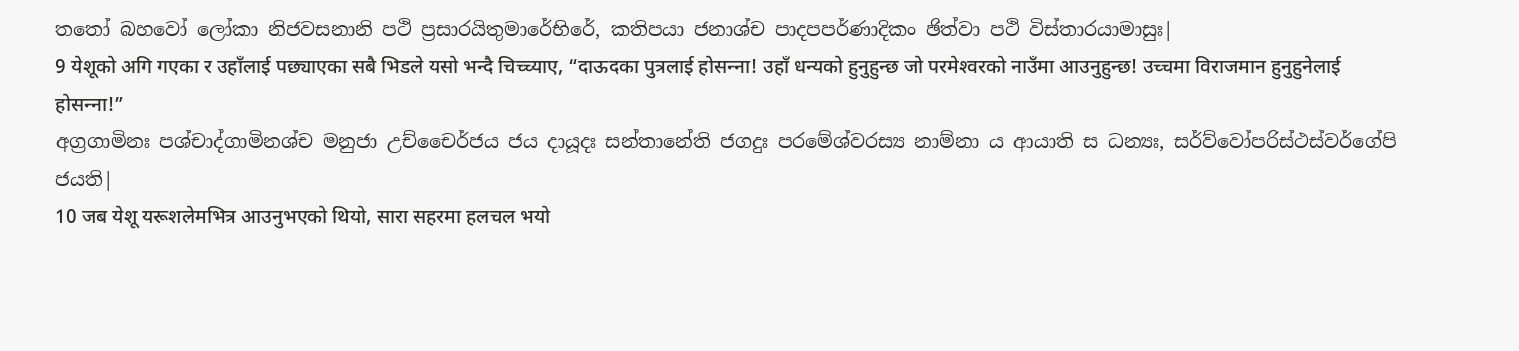තතෝ බහවෝ ලෝකා නිජවසනානි පථි ප්‍රසාරයිතුමාරේභිරේ, කතිපයා ජනාශ්ච පාදපපර්ණාදිකං ඡිත්වා පථි විස්තාරයාමාසුඃ|
9 येशूको अगि गएका र उहाँलाई पछ्याएका सबै भिडले यसो भन्दै चिच्‍च्‍याए, “दाऊदका पुत्रलाई होसन्‍ना! उहाँ धन्यको हुनुहुन्छ जो परमेश्‍वरको नाउँमा आउनुहुन्छ! उच्‍चमा विराजमान हुनुहुनेलाई होसन्‍ना!”
අග්‍රගාමිනඃ පශ්චාද්ගාමිනශ්ච මනුජා උච්චෛර්ජය ජය දායූදඃ සන්තානේති ජගදුඃ පරමේශ්වරස්‍ය නාම්නා ය ආයාති ස ධන්‍යඃ, සර්ව්වෝපරිස්ථස්වර්ගේපි ජයති|
10 जब येशू यरूशलेमभित्र आउनुभएको थियो, सारा सहरमा हलचल भयो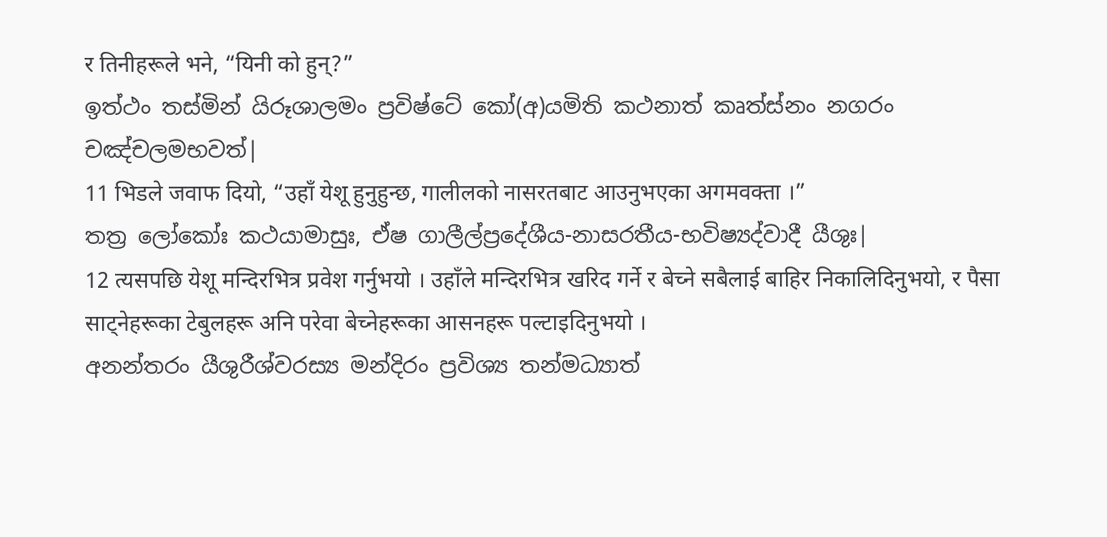र तिनीहरूले भने, “यिनी को हुन्?”
ඉත්ථං තස්මින් යිරූශාලමං ප්‍රවිෂ්ටේ කෝ(අ)යමිති කථනාත් කෘත්ස්නං නගරං චඤ්චලමභවත්|
11 भिडले जवाफ दियो, “उहाँ येशू हुनुहुन्छ, गालीलको नासरतबाट आउनुभएका अगमवक्‍ता ।”
තත්‍ර ලෝකෝඃ කථයාමාසුඃ, ඒෂ ගාලීල්ප්‍රදේශීය-නාසරතීය-භවිෂ්‍යද්වාදී යීශුඃ|
12 त्यसपछि येशू मन्दिरभित्र प्रवेश गर्नुभयो । उहाँले मन्दिरभित्र खरिद गर्ने र बेच्ने सबैलाई बाहिर निकालिदिनुभयो, र पैसा साट्नेहरूका टेबुलहरू अनि परेवा बेच्‍नेहरूका आसनहरू पल्टाइदिनुभयो ।
අනන්තරං යීශුරීශ්වරස්‍ය මන්දිරං ප්‍රවිශ්‍ය තන්මධ්‍යාත්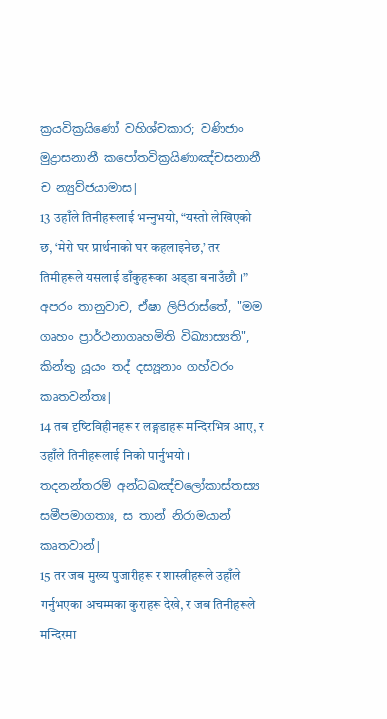ක්‍රයවික්‍රයිණෝ වහිශ්චකාර; වණිජාං මුද්‍රාසනානී කපෝතවික්‍රයිණාඤ්චසනානී ච න්‍යුව්ජයාමාස|
13 उहाँले तिनीहरूलाई भन्‍नुभयो, “यस्तो लेखिएको छ, ‘मेरो घर प्रार्थनाको घर कहलाइनेछ,’ तर तिमीहरूले यसलाई डाँकुहरूका अड्‌डा बनाउँछौ ।”
අපරං තානුවාච, ඒෂා ලිපිරාස්තේ, "මම ගෘහං ප්‍රාර්ථනාගෘහමිති විඛ්‍යාස්‍යති", කින්තු යූයං තද් දස්‍යූනාං ගහ්වරං කෘතවන්තඃ|
14 तब दृष्‍टिविहीनहरू र लङ्गडाहरू मन्दिरभित्र आए, र उहाँले तिनीहरूलाई निको पार्नुभयो ।
තදනන්තරම් අන්ධඛඤ්චලෝකාස්තස්‍ය සමීපමාගතාඃ, ස තාන් නිරාමයාන් කෘතවාන්|
15 तर जब मुख्य पुजारीहरू र शास्‍त्रीहरूले उहाँले गर्नुभएका अचम्मका कुराहरू देखे, र जब तिनीहरूले मन्दिरमा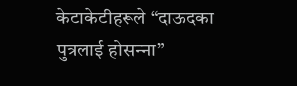केटाकेटीहरूले “दाऊदका पुत्रलाई होसन्‍ना”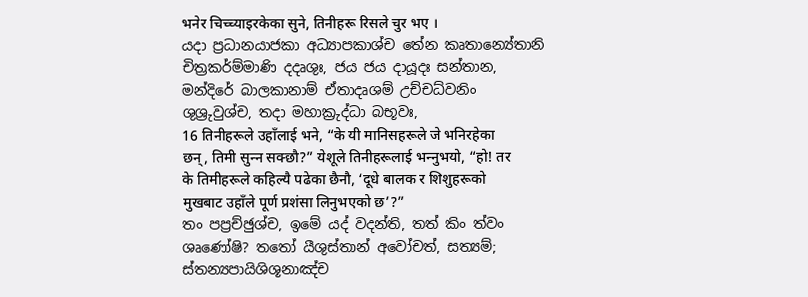भनेर चिच्‍च्‍याइरकेका सुने, तिनीहरू रिसले चुर भए ।
යදා ප්‍රධානයාජකා අධ්‍යාපකාශ්ච තේන කෘතාන්‍යේතානි චිත්‍රකර්ම්මාණි දදෘශුඃ, ජය ජය දායූදඃ සන්තාන, මන්දිරේ බාලකානාම් ඒතාදෘශම් උච්චධ්වනිං ශුශ්‍රුවුශ්ච, තදා මහාක්‍රුද්ධා බභූවඃ,
16 तिनीहरूले उहाँलाई भने, “के यी मानिसहरूले जे भनिरहेका छन्, तिमी सुन्‍न सक्छौ?” येशूले तिनीहरूलाई भन्‍नुभयो, “हो! तर के तिमीहरूले कहिल्यै पढेका छैनौ, ‘दूधे बालक र शिशुहरूको मुखबाट उहाँले पूर्ण प्रशंसा लिनुभएको छ’?”
තං පප්‍රච්ඡුශ්ච, ඉමේ යද් වදන්ති, තත් කිං ත්වං ශෘණෝෂි? තතෝ යීශුස්තාන් අවෝචත්, සත්‍යම්; ස්තන්‍යපායිශිශූනාඤ්ච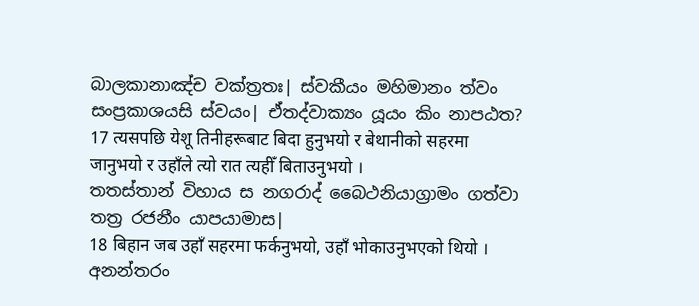බාලකානාඤ්ච වක්ත්‍රතඃ| ස්වකීයං මහිමානං ත්වං සංප්‍රකාශයසි ස්වයං| ඒතද්වාක්‍යං යූයං කිං නාපඨත?
17 त्यसपछि येशू तिनीहरूबाट बिदा हुनुभयो र बेथानीको सहरमा जानुभयो र उहाँले त्यो रात त्यहीँ बिताउनुभयो ।
තතස්තාන් විහාය ස නගරාද් බෛථනියාග්‍රාමං ගත්වා තත්‍ර රජනීං යාපයාමාස|
18 बिहान जब उहाँ सहरमा फर्कनुभयो, उहाँ भोकाउनुभएको थियो ।
අනන්තරං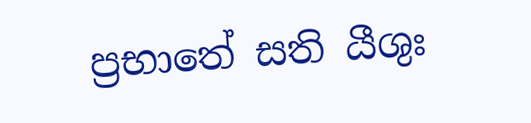ප්‍රභාතේ සති යීශුඃ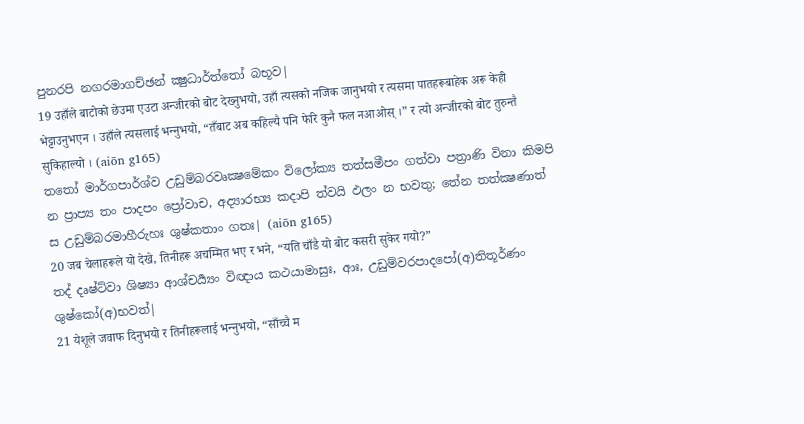පුනරපි නගරමාගච්ඡන් ක්‍ෂුධාර්ත්තෝ බභූව|
19 उहाँले बाटोको छेउमा एउटा अन्जीरको बोट देख्‍नुभयो, उहाँ त्यसको नजिक जानुभयो र त्यसमा पातहरूबाहेक अरू केही भेट्टाउनुभएन । उहाँले त्यसलाई भन्‍नुभयो, “तँबाट अब कहिल्यै पनि फेरि कुनै फल नआओस् ।” र त्यो अन्जीरको बोट तुरुन्तै सुकिहाल्यो । (aiōn g165)
තතෝ මාර්ගපාර්ශ්ව උඩුම්බරවෘක්‍ෂමේකං විලෝක්‍ය තත්සමීපං ගත්වා පත්‍රාණි විනා කිමපි න ප්‍රාප්‍ය තං පාදපං ප්‍රෝවාච, අද්‍යාරභ්‍ය කදාපි ත්වයි ඵලං න භවතු; තේන තත්ක්‍ෂණාත් ස උඩුම්බරමාහීරුහඃ ශුෂ්කතාං ගතඃ| (aiōn g165)
20 जब चेलाहरूले यो देखे, तिनीहरू अचम्मित भए र भने, “यति चाँडै यो बोट कसरी सुकेर गयो?”
තද් දෘෂ්ට්වා ශිෂ්‍යා ආශ්චර්‍ය්‍යං විඥාය කථයාමාසුඃ, ආඃ, උඩුම්වරපාදපෝ(අ)තිතූර්ණං ශුෂ්කෝ(අ)භවත්|
21 येशूले जवाफ दिनुभयो र तिनीहरूलाई भन्‍नुभयो, “साँच्‍चै म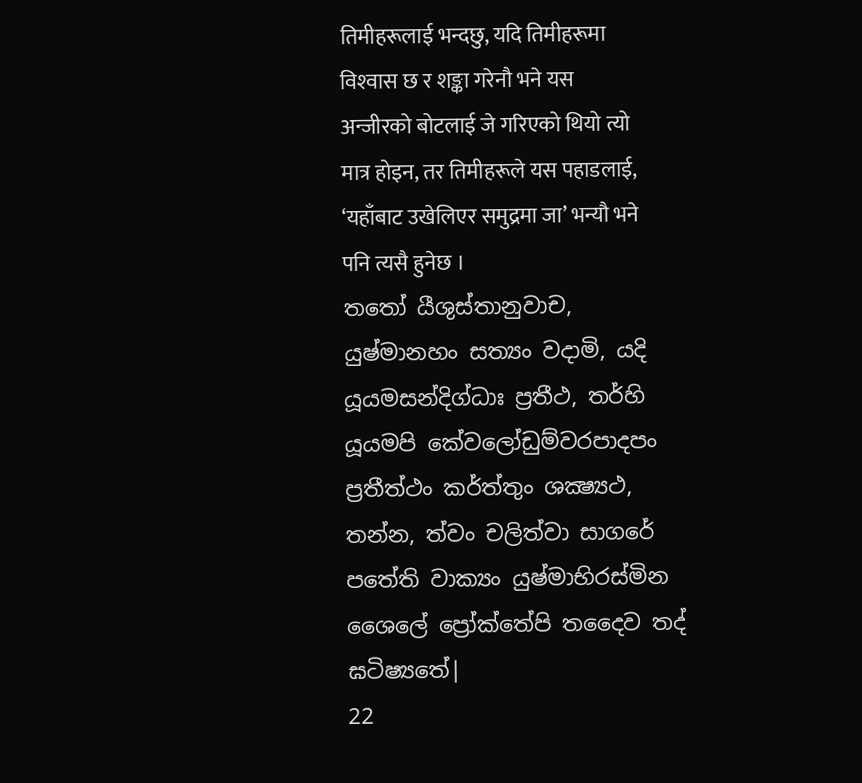तिमीहरूलाई भन्दछु, यदि तिमीहरूमा विश्‍वास छ र शङ्का गरेनौ भने यस अन्जीरको बोटलाई जे गरिएको थियो त्यो मात्र होइन, तर तिमीहरूले यस पहाडलाई, ‘यहाँबाट उखेलिएर समुद्रमा जा’ भन्यौ भने पनि त्यसै हुनेछ ।
තතෝ යීශුස්තානුවාච, යුෂ්මානහං සත්‍යං වදාමි, යදි යූයමසන්දිග්ධාඃ ප්‍රතීථ, තර්හි යූයමපි කේවලෝඩුම්වරපාදපං ප්‍රතීත්ථං කර්ත්තුං ශක්‍ෂ්‍යථ, තන්න, ත්වං චලිත්වා සාගරේ පතේති වාක්‍යං යුෂ්මාභිරස්මින ශෛලේ ප්‍රෝක්තේපි තදෛව තද් ඝටිෂ්‍යතේ|
22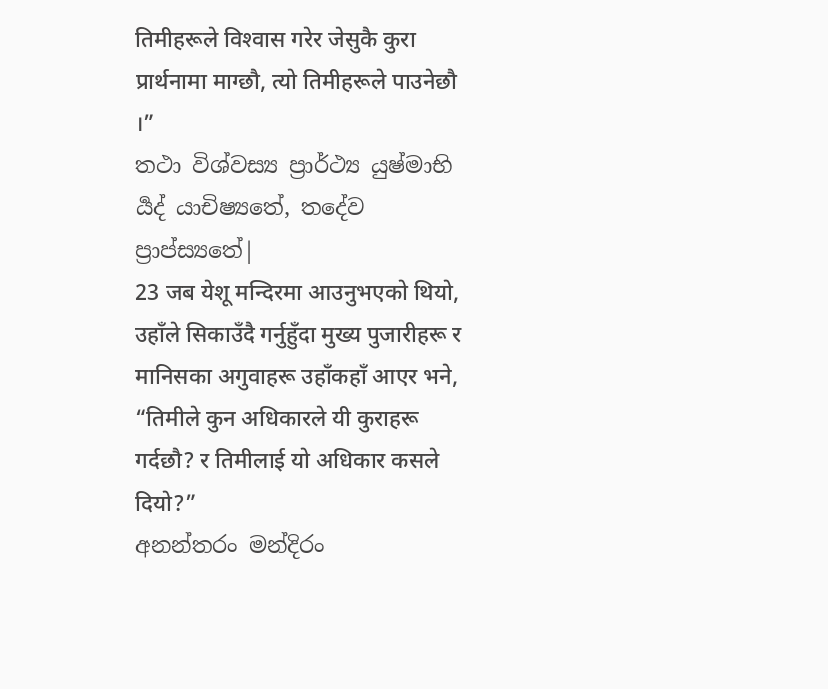तिमीहरूले विश्‍वास गरेर जेसुकै कुरा प्रार्थनामा माग्छौ, त्यो तिमीहरूले पाउनेछौ ।”
තථා විශ්වස්‍ය ප්‍රාර්ථ්‍ය යුෂ්මාභි ර්‍යද් යාචිෂ්‍යතේ, තදේව ප්‍රාප්ස්‍යතේ|
23 जब येशू मन्दिरमा आउनुभएको थियो, उहाँले सिकाउँदै गर्नुहुँदा मुख्य पुजारीहरू र मानिसका अगुवाहरू उहाँकहाँ आएर भने, “तिमीले कुन अधिकारले यी कुराहरू गर्दछौ? र तिमीलाई यो अधिकार कसले दियो?”
අනන්තරං මන්දිරං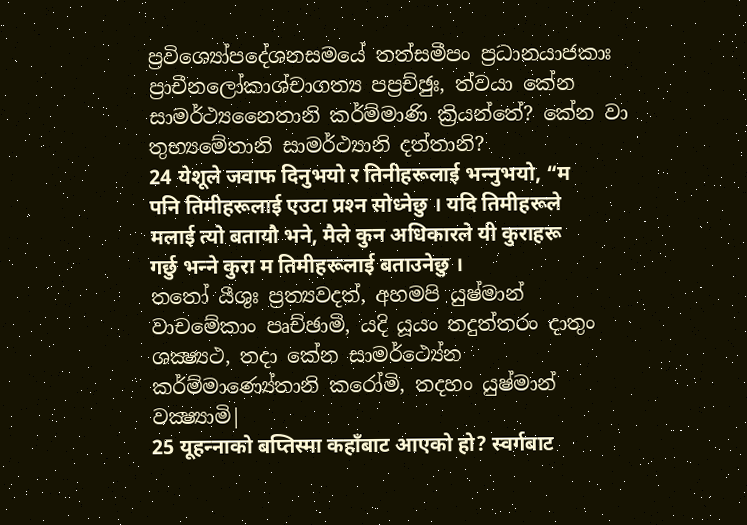ප්‍රවිශ්‍යෝපදේශනසමයේ තත්සමීපං ප්‍රධානයාජකාඃ ප්‍රාචීනලෝකාශ්චාගත්‍ය පප්‍රච්ඡුඃ, ත්වයා කේන සාමර්ථ්‍යනෛතානි කර්ම්මාණි ක්‍රියන්තේ? කේන වා තුභ්‍යමේතානි සාමර්ථ්‍යානි දත්තානි?
24 येशूले जवाफ दिनुभयो र तिनीहरूलाई भन्‍नुभयो, “म पनि तिमीहरूलाई एउटा प्रश्‍न सोध्‍नेछु । यदि तिमीहरूले मलाई त्यो बतायौ भने, मैले कुन अधिकारले यी कुराहरू गर्छु भन्‍ने कुरा म तिमीहरूलाई बताउनेछु ।
තතෝ යීශුඃ ප්‍රත්‍යවදත්, අහමපි යුෂ්මාන් වාචමේකාං පෘච්ඡාමි, යදි යූයං තදුත්තරං දාතුං ශක්‍ෂ්‍යථ, තදා කේන සාමර්ථ්‍යේන කර්ම්මාණ්‍යේතානි කරෝමි, තදහං යුෂ්මාන් වක්‍ෂ්‍යාමි|
25 यूहन्‍नाको बप्‍तिस्‍मा कहाँबाट आएको हो? स्वर्गबाट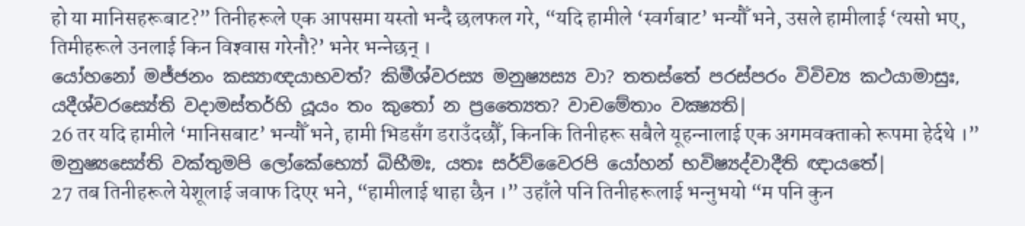हो या मानिसहरूबाट?” तिनीहरूले एक आपसमा यस्तो भन्दै छलफल गरे, “यदि हामीले ‘स्वर्गबाट’ भन्यौँ भने, उसले हामीलाई ‘त्यसो भए, तिमीहरूले उनलाई किन विश्‍वास गरेनौ?’ भनेर भन्‍नेछन् ।
යෝහනෝ මජ්ජනං කස්‍යාඥයාභවත්? කිමීශ්වරස්‍ය මනුෂ්‍යස්‍ය වා? තතස්තේ පරස්පරං විවිච්‍ය කථයාමාසුඃ, යදීශ්වරස්‍යේති වදාමස්තර්හි යූයං තං කුතෝ න ප්‍රත්‍යෛත? වාචමේතාං වක්‍ෂ්‍යති|
26 तर यदि हामीले ‘मानिसबाट’ भन्यौँ भने, हामी भिडसँग डराउँदछौँ, किनकि तिनीहरू सबैले यूहन्‍नालाई एक अगमवक्‍ताको रूपमा हेर्दथे ।”
මනුෂ්‍යස්‍යේති වක්තුමපි ලෝකේභ්‍යෝ බිභීමඃ, යතඃ සර්ව්වෛරපි යෝහන් භවිෂ්‍යද්වාදීති ඥායතේ|
27 तब तिनीहरूले येशूलाई जवाफ दिएर भने, “हामीलाई थाहा छैन ।” उहाँले पनि तिनीहरूलाई भन्‍नुभयो “म पनि कुन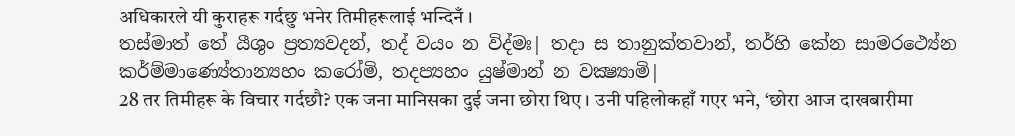अधिकारले यी कुराहरू गर्दछु भनेर तिमीहरूलाई भन्दिनँ ।
තස්මාත් තේ යීශුං ප්‍රත්‍යවදන්, තද් වයං න විද්මඃ| තදා ස තානුක්තවාන්, තර්හි කේන සාමරථ්‍යේන කර්ම්මාණ්‍යේතාන්‍යහං කරෝමි, තදප්‍යහං යුෂ්මාන් න වක්‍ෂ්‍යාමි|
28 तर तिमीहरू के विचार गर्दछौ? एक जना मानिसका दुई जना छोरा थिए । उनी पहिलोकहाँ गएर भने, ‘छोरा आज दाखबारीमा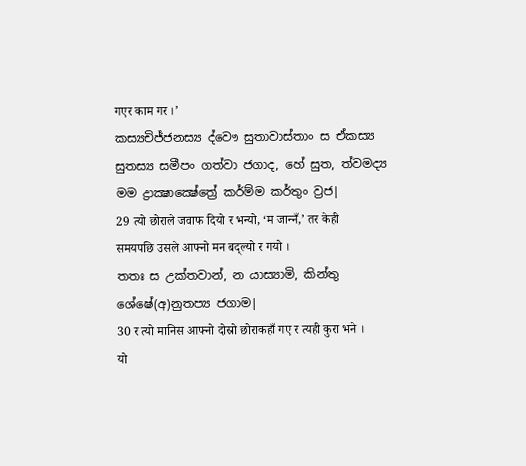गएर काम गर ।’
කස්‍යචිජ්ජනස්‍ය ද්වෞ සුතාවාස්තාං ස ඒකස්‍ය සුතස්‍ය සමීපං ගත්වා ජගාද, හේ සුත, ත්වමද්‍ය මම ද්‍රාක්‍ෂාක්‍ෂේත්‍රේ කර්ම්ම කර්තුං ව්‍රජ|
29 त्यो छोराले जवाफ दियो र भन्यो, ‘म जान्‍नँ,’ तर केही समयपछि उसले आफ्नो मन बद्‌ल्यो र गयो ।
තතඃ ස උක්තවාන්, න යාස්‍යාමි, කින්තු ශේෂේ(අ)නුතප්‍ය ජගාම|
30 र त्यो मानिस आफ्नो दोस्रो छोराकहाँ गए र त्यही कुरा भने । यो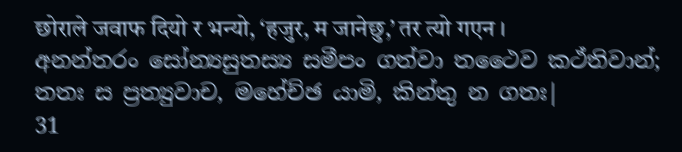छोराले जवाफ दियो र भन्यो, ‘हजुर, म जानेछु,’ तर त्यो गएन ।
අනන්තරං සෝන්‍යසුතස්‍ය සමීපං ගත්වා තථෛව කථ්තිවාන්; තතඃ ස ප්‍රත්‍යුවාච, මහේච්ඡ යාමි, කින්තු න ගතඃ|
31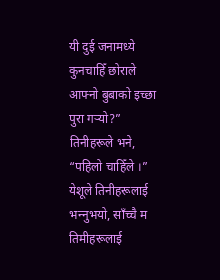यी दुई जनामध्ये कुनचाहिँ छोराले आफ्नो बुबाको इच्छा पुरा गर्‍यो?” तिनीहरूले भने, “पहिलो चाहिँले ।” येशूले तिनीहरूलाई भन्‍नुभयो, साँच्‍चै म तिमीहरूलाई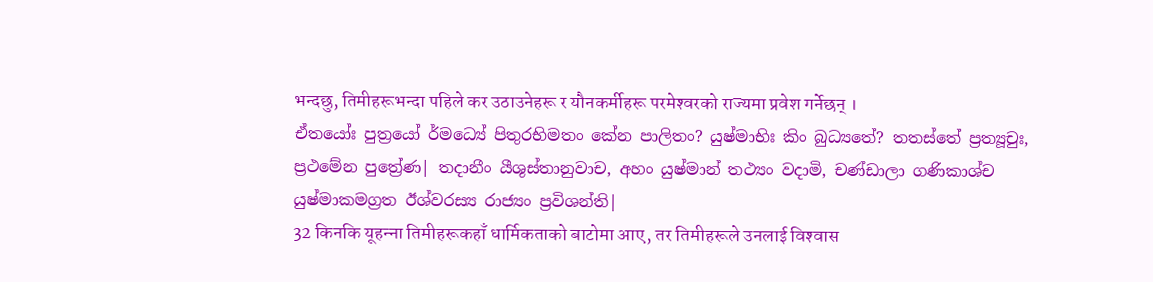भन्दछु, तिमीहरूभन्दा पहिले कर उठाउनेहरू र यौनकर्मीहरू परमेश्‍वरको राज्यमा प्रवेश गर्नेछन् ।
ඒතයෝඃ පුත්‍රයෝ ර්මධ්‍යේ පිතුරභිමතං කේන පාලිතං? යුෂ්මාභිඃ කිං බුධ්‍යතේ? තතස්තේ ප්‍රත්‍යූචුඃ, ප්‍රථමේන පුත්‍රේණ| තදානීං යීශුස්තානුවාච, අහං යුෂ්මාන් තථ්‍යං වදාමි, චණ්ඩාලා ගණිකාශ්ච යුෂ්මාකමග්‍රත ඊශ්වරස්‍ය රාජ්‍යං ප්‍රවිශන්ති|
32 किनकि यूहन्‍ना तिमीहरूकहाँ धार्मिकताको बाटोमा आए, तर तिमीहरूले उनलाई विश्‍वास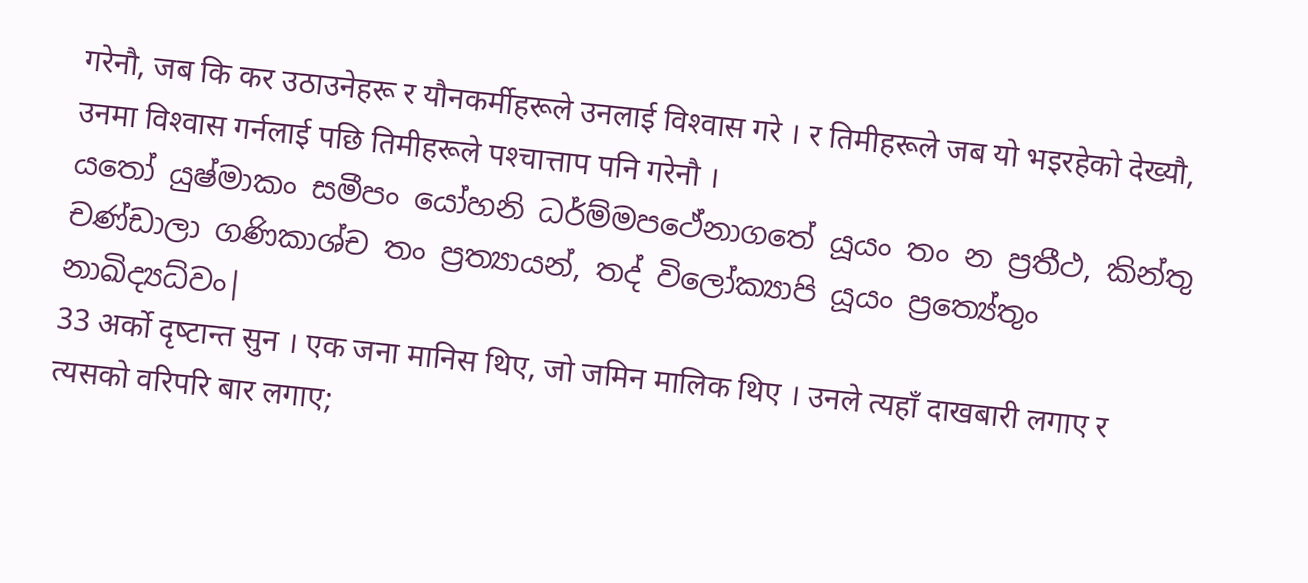गरेनौ, जब कि कर उठाउनेहरू र यौनकर्मीहरूले उनलाई विश्‍वास गरे । र तिमीहरूले जब यो भइरहेको देख्यौ, उनमा विश्‍वास गर्नलाई पछि तिमीहरूले पश्‍चात्ताप पनि गरेनौ ।
යතෝ යුෂ්මාකං සමීපං යෝහනි ධර්ම්මපථේනාගතේ යූයං තං න ප්‍රතීථ, කින්තු චණ්ඩාලා ගණිකාශ්ච තං ප්‍රත්‍යායන්, තද් විලෝක්‍යාපි යූයං ප්‍රත්‍යේතුං නාඛිද්‍යධ්වං|
33 अर्को दृष्‍टान्त सुन । एक जना मानिस थिए, जो जमिन मालिक थिए । उनले त्यहाँ दाखबारी लगाए र त्यसको वरिपरि बार लगाए;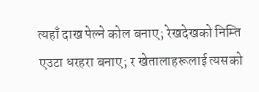त्यहाँ दाख पेल्ने कोल बनाए; रेखदेखको निम्ति एउटा धरहरा बनाए; र खेतालाहरूलाई त्यसको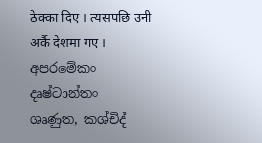ठेक्‍का दिए । त्यसपछि उनी अर्कै देशमा गए ।
අපරමේකං දෘෂ්ටාන්තං ශෘණුත, කශ්චිද්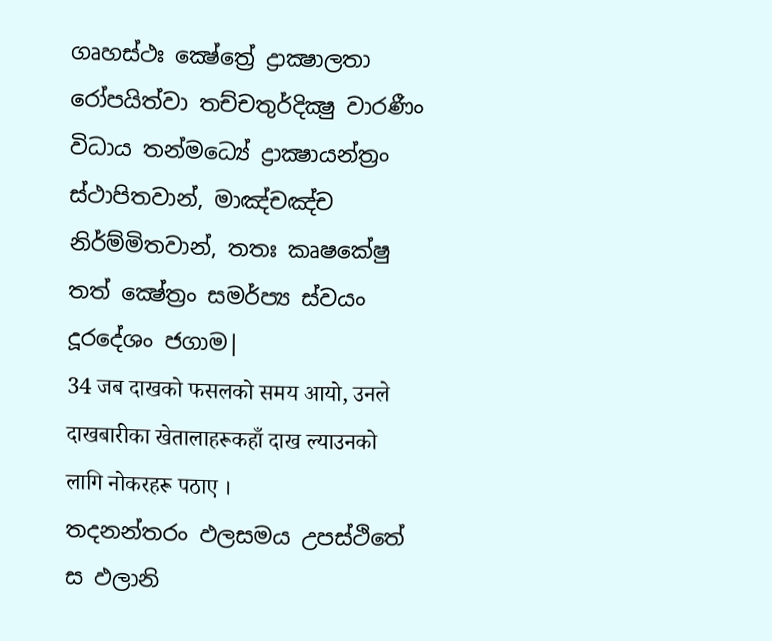ගෘහස්ථඃ ක්‍ෂේත්‍රේ ද්‍රාක්‍ෂාලතා රෝපයිත්වා තච්චතුර්දික්‍ෂු වාරණීං විධාය තන්මධ්‍යේ ද්‍රාක්‍ෂායන්ත්‍රං ස්ථාපිතවාන්, මාඤ්චඤ්ච නිර්ම්මිතවාන්, තතඃ කෘෂකේෂු තත් ක්‍ෂේත්‍රං සමර්ප්‍ය ස්වයං දූරදේශං ජගාම|
34 जब दाखको फसलको समय आयो, उनले दाखबारीका खेतालाहरूकहाँ दाख ल्याउनको लागि नोकरहरू पठाए ।
තදනන්තරං ඵලසමය උපස්ථිතේ ස ඵලානි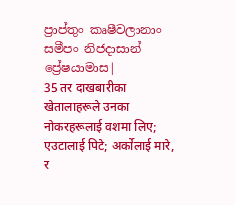ප්‍රාප්තුං කෘෂීවලානාං සමීපං නිජදාසාන් ප්‍රේෂයාමාස|
35 तर दाखबारीका खेतालाहरूले उनका नोकरहरूलाई वशमा लिए; एउटालाई पिटे; अर्कोलाई मारे, र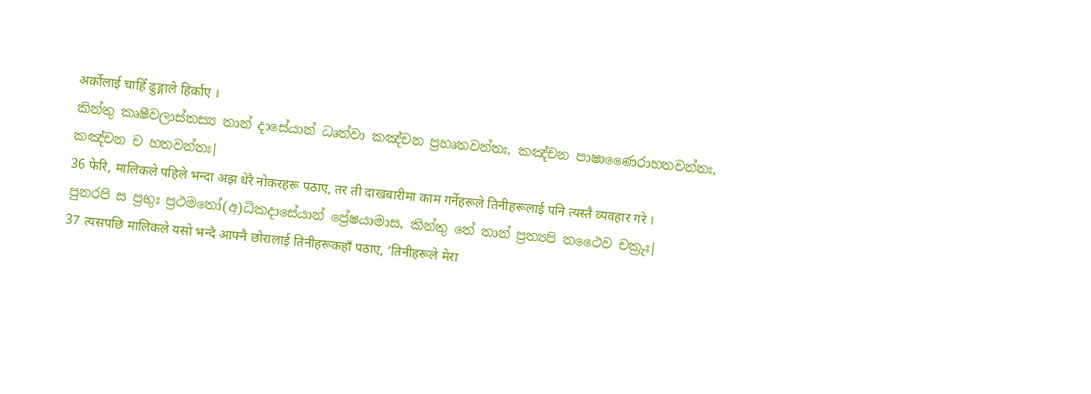अर्कोलाई चाहिँ ढुङ्गाले हिर्काए ।
කින්තු කෘෂීවලාස්තස්‍ය තාන් දාසේයාන් ධෘත්වා කඤ්චන ප්‍රහෘතවන්තඃ, කඤ්චන පාෂාණෛරාහතවන්තඃ, කඤ්චන ච හතවන්තඃ|
36 फेरि, मालिकले पहिले भन्दा अझ धेरै नोकरहरू पठाए, तर ती दाखबारीमा काम गर्नेहरूले तिनीहरूलाई पनि त्यस्तै व्यवहार गरे ।
පුනරපි ස ප්‍රභුඃ ප්‍රථමතෝ(අ)ධිකදාසේයාන් ප්‍රේෂයාමාස, කින්තු තේ තාන් ප්‍රත්‍යපි තථෛව චක්‍රුඃ|
37 त्यसपछि मालिकले यसो भन्दै आफ्नै छोरालाई तिनीहरूकहाँ पठाए, ‘तिनीहरूले मेरा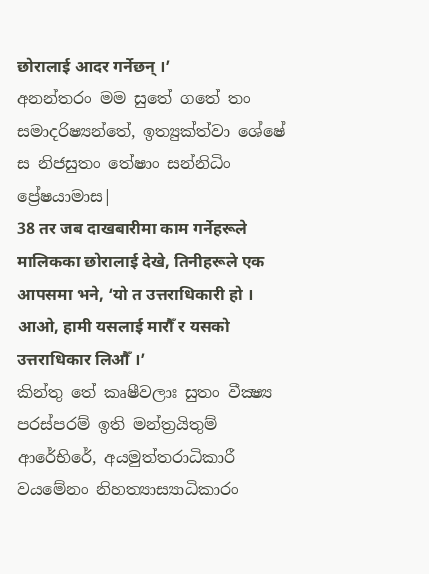छोरालाई आदर गर्नेछन् ।’
අනන්තරං මම සුතේ ගතේ තං සමාදරිෂ්‍යන්තේ, ඉත්‍යුක්ත්වා ශේෂේ ස නිජසුතං තේෂාං සන්නිධිං ප්‍රේෂයාමාස|
38 तर जब दाखबारीमा काम गर्नेहरूले मालिकका छोरालाई देखे, तिनीहरूले एक आपसमा भने, ‘यो त उत्तराधिकारी हो । आओ, हामी यसलाई मारौँ र यसको उत्तराधिकार लिऔँ ।’
කින්තු තේ කෘෂීවලාඃ සුතං වීක්‍ෂ්‍ය පරස්පරම් ඉති මන්ත්‍රයිතුම් ආරේභිරේ, අයමුත්තරාධිකාරී වයමේනං නිහත්‍යාස්‍යාධිකාරං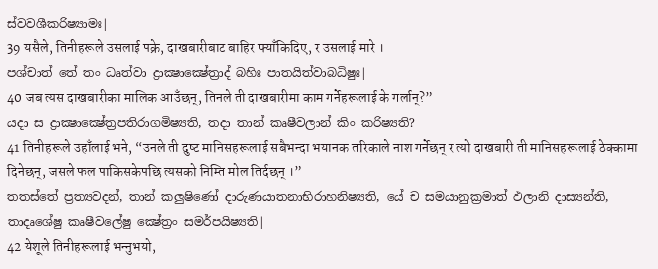ස්වවශීකරිෂ්‍යාමඃ|
39 यसैले, तिनीहरूले उसलाई पक्रे, दाखबारीबाट बाहिर फ्याँकिदिए, र उसलाई मारे ।
පශ්චාත් තේ තං ධෘත්වා ද්‍රාක්‍ෂාක්‍ෂේත්‍රාද් බහිඃ පාතයිත්වාබධිෂුඃ|
40 जब त्यस दाखबारीका मालिक आउँछन्, तिनले ती दाखबारीमा काम गर्नेहरूलाई के गर्लान्?”
යදා ස ද්‍රාක්‍ෂාක්‍ෂේත්‍රපතිරාගමිෂ්‍යති, තදා තාන් කෘෂීවලාන් කිං කරිෂ්‍යති?
41 तिनीहरूले उहाँलाई भने, “उनले ती दुष्‍ट मानिसहरूलाई सबैभन्दा भयानक तरिकाले नाश गर्नेछन् र त्यो दाखबारी ती मानिसहरूलाई ठेक्‍कामा दिनेछन्, जसले फल पाकिसकेपछि त्यसको निम्ति मोल तिर्दछन् ।”
තතස්තේ ප්‍රත්‍යවදන්, තාන් කලුෂිණෝ දාරුණයාතනාභිරාහනිෂ්‍යති, යේ ච සමයානුක්‍රමාත් ඵලානි දාස්‍යන්ති, තාදෘශේෂු කෘෂීවලේෂු ක්‍ෂේත්‍රං සමර්පයිෂ්‍යති|
42 येशूले तिनीहरूलाई भन्‍नुभयो,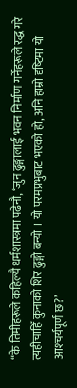“के तिमीहरूले कहिल्यै धर्मशास्‍त्रमा पढेनौ, ‘जुन ढुङ्गालाई भवन निर्माण गर्नेहरूले रद्ध गरे त्यहीचाहिँ कुनाको शिर ढुङ्गो बन्यो । यो परमप्रभुबाट भएको हो, अनि हाम्रो दृष्‍टिमा यो आश्‍चर्यपूर्ण छ?’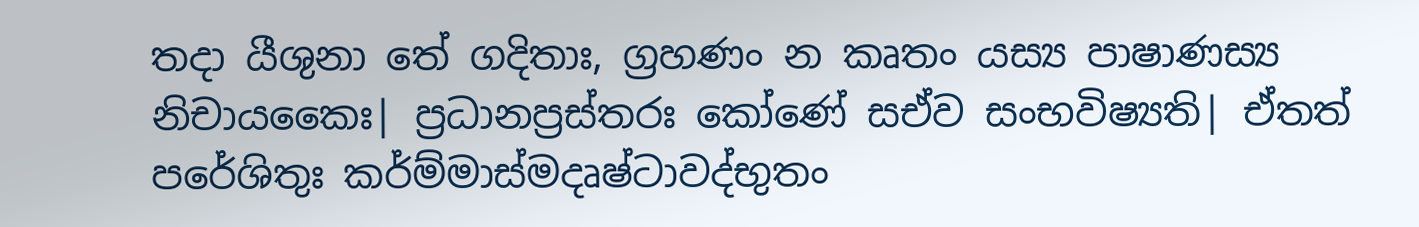තදා යීශුනා තේ ගදිතාඃ, ග්‍රහණං න කෘතං යස්‍ය පාෂාණස්‍ය නිචායකෛඃ| ප්‍රධානප්‍රස්තරඃ කෝණේ සඒව සංභවිෂ්‍යති| ඒතත් පරේශිතුඃ කර්ම්මාස්මදෘෂ්ටාවද්භුතං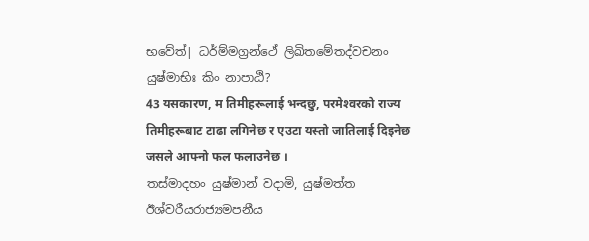භවේත්| ධර්ම්මග්‍රන්ථේ ලිඛිතමේතද්වචනං යුෂ්මාභිඃ කිං නාපාඨි?
43 यसकारण, म तिमीहरूलाई भन्दछु, परमेश्‍वरको राज्य तिमीहरूबाट टाढा लगिनेछ र एउटा यस्तो जातिलाई दिइनेछ जसले आफ्नो फल फलाउनेछ ।
තස්මාදහං යුෂ්මාන් වදාමි, යුෂ්මත්ත ඊශ්වරීයරාජ්‍යමපනීය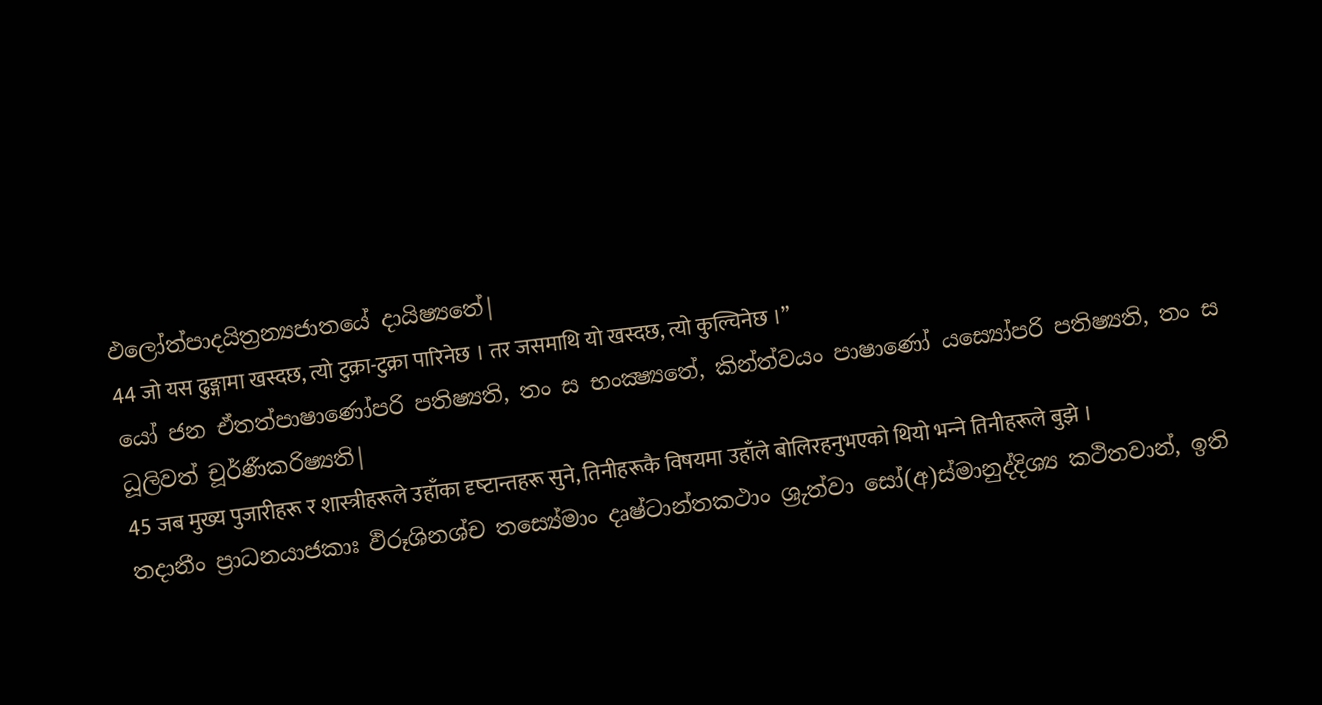ඵලෝත්පාදයිත්‍රන්‍යජාතයේ දායිෂ්‍යතේ|
44 जो यस ढुङ्गामा खस्दछ, त्यो टुक्रा-टुक्रा पारिनेछ । तर जसमाथि यो खस्दछ, त्यो कुल्चिनेछ ।”
යෝ ජන ඒතත්පාෂාණෝපරි පතිෂ්‍යති, තං ස භංක්‍ෂ්‍යතේ, කින්ත්වයං පාෂාණෝ යස්‍යෝපරි පතිෂ්‍යති, තං ස ධූලිවත් චූර්ණීකරිෂ්‍යති|
45 जब मुख्य पुजारीहरू र शास्‍त्रीहरूले उहाँका दृष्‍टान्तहरू सुने, तिनीहरूकै विषयमा उहाँले बोलिरहनुभएको थियो भन्‍ने तिनीहरूले बुझे ।
තදානීං ප්‍රාධනයාජකාඃ ඵිරූශිනශ්ච තස්‍යේමාං දෘෂ්ටාන්තකථාං ශ්‍රුත්වා සෝ(අ)ස්මානුද්දිශ්‍ය කථිතවාන්, ඉති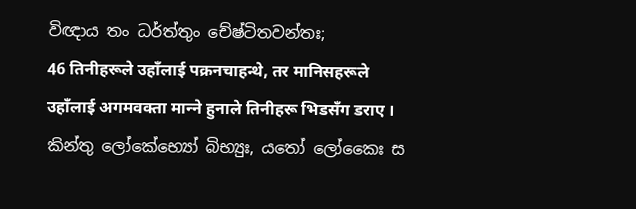විඥාය තං ධර්ත්තුං චේෂ්ටිතවන්තඃ;
46 तिनीहरूले उहाँलाई पक्रनचाहन्थे, तर मानिसहरूले उहाँलाई अगमवक्‍ता मान्‍ने हुनाले तिनीहरू भिडसँग डराए ।
කින්තු ලෝකේභ්‍යෝ බිභ්‍යුඃ, යතෝ ලෝකෛඃ ස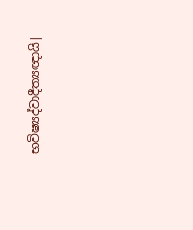භවිෂ්‍යද්වාදීත්‍යඥායි|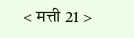< मत्ती 21 >